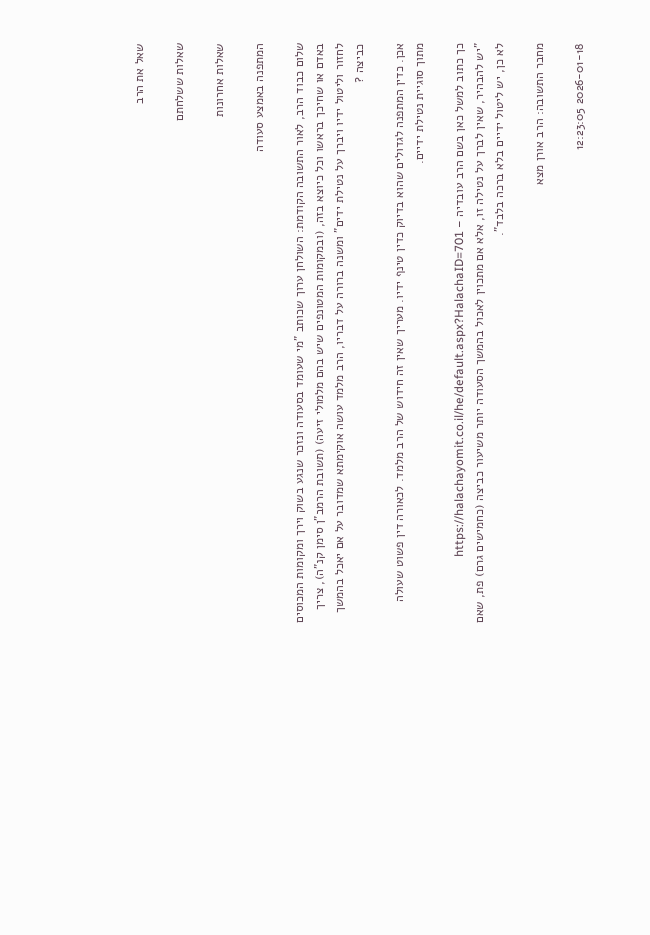שאל את הרב

שאלות ששלחתם

שאלות אחרונות

המתפנה באמצע סעודה

שלום כבוד הרב, לאור התשובה הקודמת: השולחן ערוך שכותב "מי שעומד בסעודה ונזכר שנגע בשוק וירך ומקומות המכוסים באדם או שחיכך בראשו וכל כיוצא בזה, (ובמקומות המטונפים שיש בהם מלמולי זיעה) (תשובת הרמב"ן סימן קנ"ה), צריך לחזור וליטול ידיו ויברך על נטילת ידים" ומשנה ברורה על דבריו, הרב מלמד עושה אוקימתא שמדובר על אם יאכל בהמשך כביצה ?

אכן. כדין המתפנה לגדולים שהוא בדיוק כדין טינף ידיו. מעריך שאין זה חידוש של הרב מלמד. לכאורה דין פשוט שעולה מתוך סוגיית נטילת ידיים.

כך כתוב למשל כאן בשם הרב עובדיה – https://halachayomit.co.il/he/default.aspx?HalachaID=701
"יש להבהיר, שאין לברך על נטילה זו, אלא אם מתכוין לאכול בהמשך הסעודה יותר משיעור כביצה (כחמישים גרם) פת, שאם לא כן, יש ליטול ידיים בלא ברכה בלבד".

מחבר התשובה: הרב אורן מצא

2026-01-18 12:23:05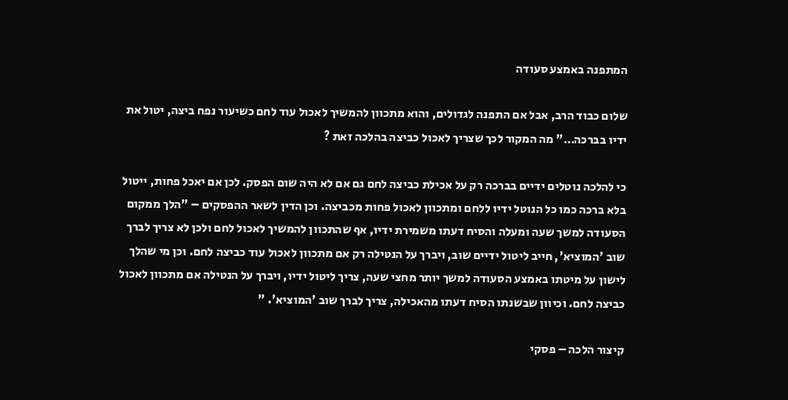המתפנה באמצע סעודה

שלום כבוד הרב, אבל אם התפנה לגדולים, והוא מתכוון להמשיך לאכול עוד לחם כשיעור נפח ביצה, יטול את ידיו בברכה…" מה המקור לכך שצריך לאכול כביצה בהלכה זאת ?

כי להלכה נוטלים ידיים בברכה רק על אכילת כביצה לחם גם אם לא היה שום הפסק. לכן אם יאכל פחות, ייטול בלא ברכה כמו כל הנוטל ידיו ללחם ומתכוון לאכול פחות מכביצה. וכן הדין לשאר ההפסקים – "הלך ממקום הסעודה למשך שעה ומעלה והסיח דעתו משמירת ידיו, אף שהתכוון להמשיך לאכול לחם ולכן לא צריך לברך שוב 'המוציא', חייב ליטול ידיים שוב, ויברך על הנטילה רק אם מתכוון לאכול עוד כביצה לחם. וכן מי שהלך לישון על מיטתו באמצע הסעודה למשך יותר מחצי שעה, צריך ליטול ידיו, ויברך על הנטילה אם מתכוון לאכול כביצה לחם. וכיוון שבשנתו הסיח דעתו מהאכילה, צריך לברך שוב 'המוציא'. "

קיצור הלכה – פסקי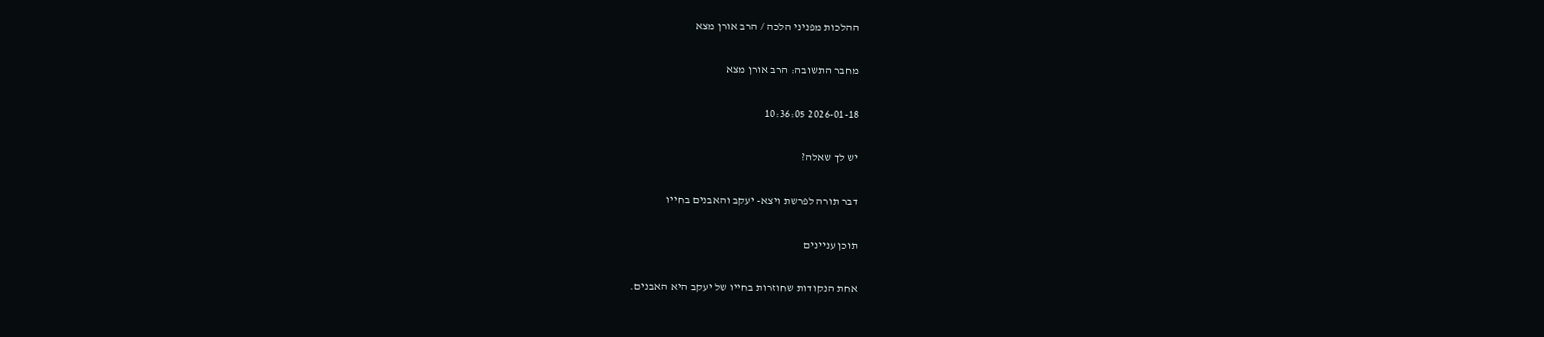ההלכות מפניני הלכה / הרב אורן מצא

מחבר התשובה: הרב אורן מצא

2026-01-18 10:36:05

יש לך שאלה?

דבר תורה לפרשת ויצא- יעקב והאבנים בחייו

תוכן עניינים

אחת הנקודות שחוזרות בחייו של יעקב היא האבנים.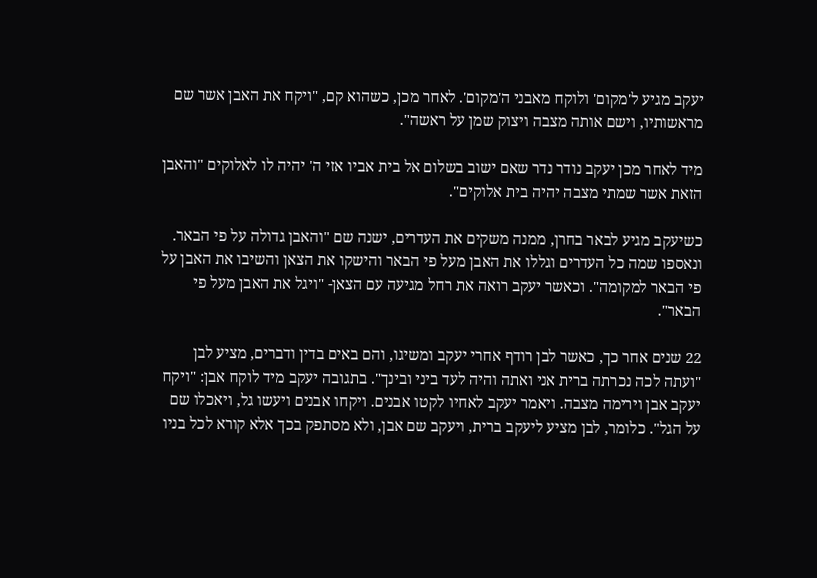יעקב מגיע ל'מקום' ולוקח מאבני ה'מקום'. לאחר מכן, כשהוא קם, "ויקח את האבן אשר שם מראשותיו, וישם אותה מצבה ויצוק שמן על ראשה".

מיד לאחר מכן יעקב נודר נדר שאם ישוב בשלום אל בית אביו אזי ה' יהיה לו לאלוקים "והאבן הזאת אשר שמתי מצבה יהיה בית אלוקים".

כשיעקב מגיע לבאר בחרן, ממנה משקים את העדרים, ישנה שם "והאבן גדולה על פי הבאר. ונאספו שמה כל העדרים וגללו את האבן מעל פי הבאר והישקו את הצאן והשיבו את האבן על פי הבאר למקומה". וכאשר יעקב רואה את רחל מגיעה עם הצאן- "ויגל את האבן מעל פי הבאר".

22 שנים אחר כך, כאשר לבן רודף אחרי יעקב ומשיגו, והם באים בדין ודברים, מציע לבן "ועתה לכה נכרתה ברית אני ואתה והיה לעד ביני ובינך". בתגובה יעקב מיד לוקח אבן: "ויקח יעקב אבן וירימה מצבה. ויאמר יעקב לאחיו לקטו אבנים. ויקחו אבנים ויעשו גל, ויאכלו שם על הגל". כלומר, לבן מציע ליעקב ברית, ויעקב שם אבן, ולא מסתפק בכך אלא קורא לכל בניו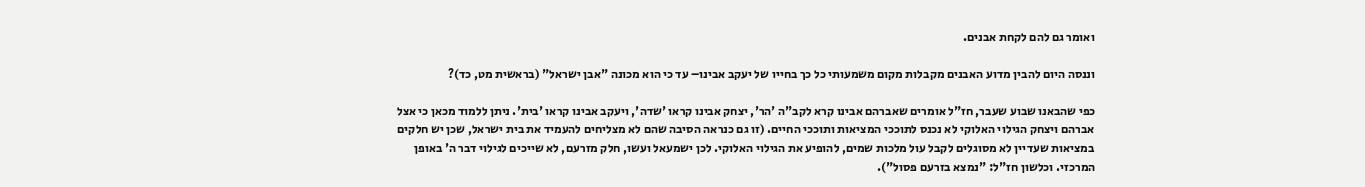ואומר גם להם לקחת אבנים.

וננסה היום להבין מדוע האבנים מקבלות מקום משמעותי כל כך בחייו של יעקב אבינו– עד כי הוא מכונה "אבן ישראל" (בראשית מט, כד)?

כפי שהבאנו שבוע שעבר, חז"ל אומרים שאברהם אבינו קרא לקב"ה 'הר', יצחק אבינו קראו 'שדה', ויעקב אבינו קראו 'בית'. ניתן ללמוד מכאן כי אצל אברהם ויצחק הגילוי האלוקי לא נכנס לתוככי המציאות ותוככי החיים. (זו גם כנראה הסיבה שהם לא מצליחים להעמיד את בית ישראל, שכן יש חלקים במציאות שעדיין לא מסוגלים לקבל עול מלכות שמים, להופיע את הגילוי האלוקי. לכן ישמעאל ועשו, חלק מזרעם, לא שייכים לגילוי דבר ה' באופן המרכזי. וכלשון חז"ל: "נמצא בזרעם פסול").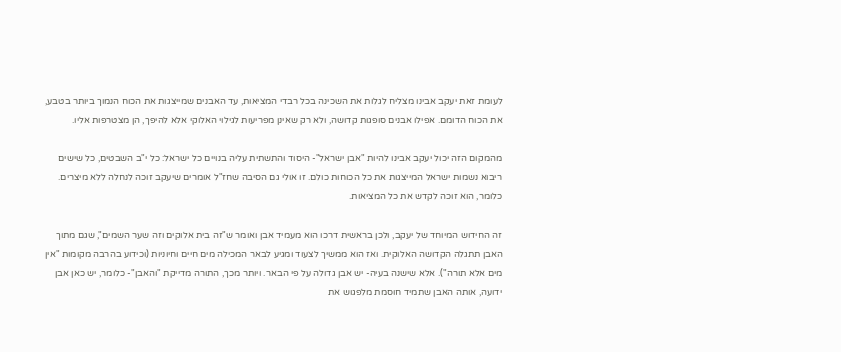לעומת זאת יעקב אבינו מצליח לגלות את השכינה בכל רבדי המציאות, עד האבנים שמייצגות את הכוח הנמוך ביותר בטבע, את הכוח הדומם. אפילו אבנים סופגות קדושה, ולא רק שאינן מפריעות לגילוי האלוקי אלא להיפך, הן מצטרפות אליו.

מהמקום הזה יכול יעקב אבינו להיות "אבן ישראל"- היסוד והתשתית עליה בנויים כל ישראל: כל י"ב השבטים, כל שישים ריבוא נשמות ישראל המייצגות את כל הכוחות כולם. זו אולי גם הסיבה שחז"ל אומרים שיעקב זוכה לנחלה ללא מיצרים. כלומר, הוא זוכה לקדש את כל המציאות.

זה החידוש המיוחד של יעקב, ולכן בראשית דרכו הוא מעמיד אבן ואומר ש"זה בית אלוקים וזה שער השמים", שגם מתוך האבן תתגלה הקדושה האלוקית. ואז הוא ממשיך לצעוד ומגיע לבאר המכילה מים חיים וחיוניות (וכידוע בהרבה מקומות "אין מים אלא תורה"). אלא שישנה בעיה- יש אבן גדולה על פי הבאר. ויותר מכך, התורה מדייקת "והאבן"- כלומר, יש כאן אבן ידועה, אותה האבן שתמיד חוסמת מלפגוש את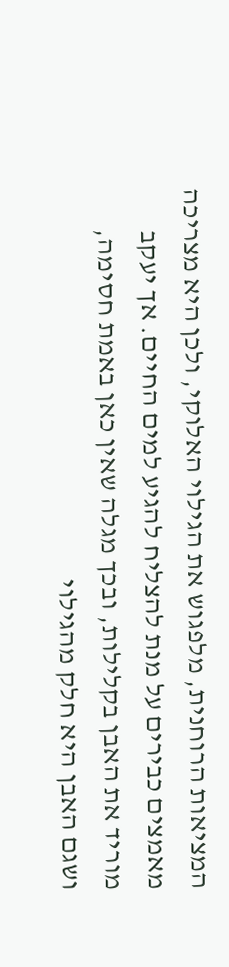המציאות הרוחנית, מלפגוש את הגילוי האלוקי, ולכן היא מצריכה מאמצים כבירים על מנת להצליח להגיע למים החיים. אך יעקב מוריד את האבן בקלילות, ובכך מגלה שאין כאן באמת חסימה, ושגם האבן היא חלק מהגילוי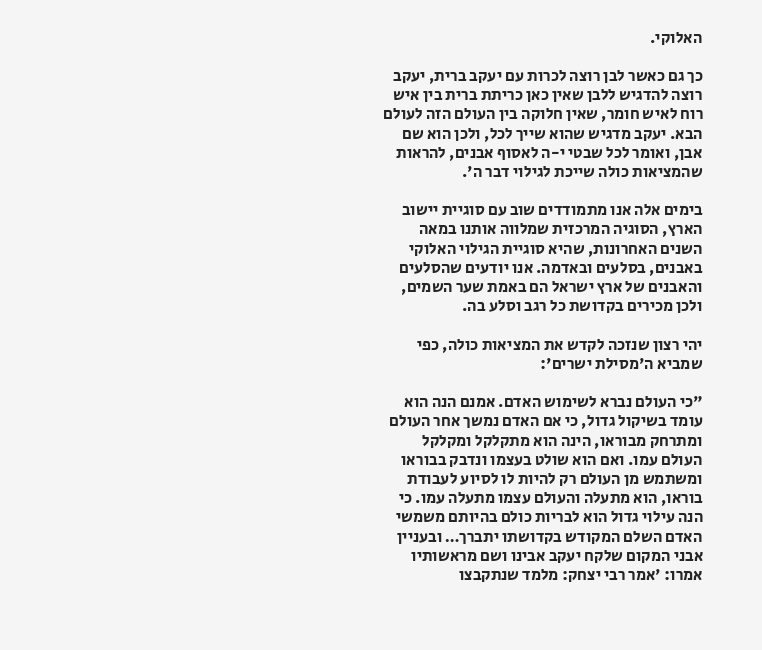האלוקי.

כך גם כאשר לבן רוצה לכרות עם יעקב ברית, יעקב רוצה להדגיש ללבן שאין כאן כריתת ברית בין איש רוח לאיש חומר, שאין חלוקה בין העולם הזה לעולם הבא. יעקב מדגיש שהוא שייך לכל, ולכן הוא שם אבן, ואומר לכל שבטי י-ה לאסוף אבנים, להראות שהמציאות כולה שייכת לגילוי דבר ה'.

בימים אלה אנו מתמודדים שוב עם סוגיית יישוב הארץ, הסוגיה המרכזית שמלווה אותנו במאה השנים האחרונות, שהיא סוגיית הגילוי האלוקי באבנים, בסלעים ובאדמה. אנו יודעים שהסלעים והאבנים של ארץ ישראל הם באמת שער השמים, ולכן מכירים בקדושת כל רגב וסלע בה.

יהי רצון שנזכה לקדש את המציאות כולה, כפי שמביא ה'מסילת ישרים':

"כי העולם נברא לשימוש האדם. אמנם הנה הוא עומד בשיקול גדול, כי אם האדם נמשך אחר העולם ומתרחק מבוראו, הינה הוא מתקלקל ומקלקל העולם עמו. ואם הוא שולט בעצמו ונדבק בבוראו ומשתמש מן העולם רק להיות לו לסיוע לעבודת בוראו, הוא מתעלה והעולם עצמו מתעלה עמו. כי הנה עילוי גדול הוא לבריות כולם בהיותם משמשי האדם השלם המקודש בקדושתו יתברך… ובעניין אבני המקום שלקח יעקב אבינו ושם מראשותיו אמרו: 'אמר רבי יצחק: מלמד שנתקבצו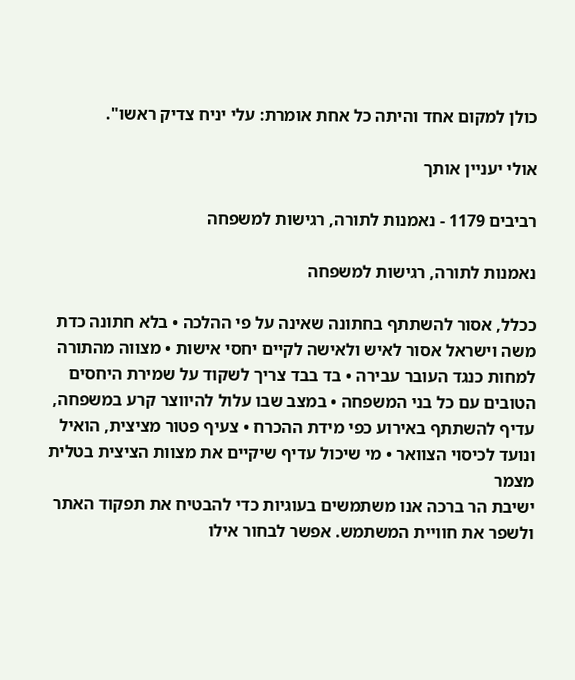כולן למקום אחד והיתה כל אחת אומרת: עלי יניח צדיק ראשו".

אולי יעניין אותך

רביבים 1179 - נאמנות לתורה, רגישות למשפחה

נאמנות לתורה, רגישות למשפחה

ככלל, אסור להשתתף בחתונה שאינה על פי ההלכה • בלא חתונה כדת משה וישראל אסור לאיש ולאישה לקיים יחסי אישות • מצווה מהתורה למחות כנגד העובר עבירה • בד בבד צריך לשקוד על שמירת היחסים הטובים עם כל בני המשפחה • במצב שבו עלול להיווצר קרע במשפחה, עדיף להשתתף באירוע כפי מידת ההכרח • צעיף פטור מציצית, הואיל ונועד לכיסוי הצוואר • מי שיכול עדיף שיקיים את מצוות הציצית בטלית מצמר
ישיבת הר ברכה אנו משתמשים בעוגיות כדי להבטיח את תפקוד האתר ולשפר את חוויית המשתמש. אפשר לבחור אילו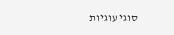סוגי עוגיות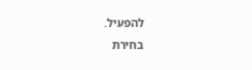להפעיל.
בחירת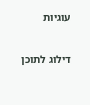עוגיות


דילוג לתוכן